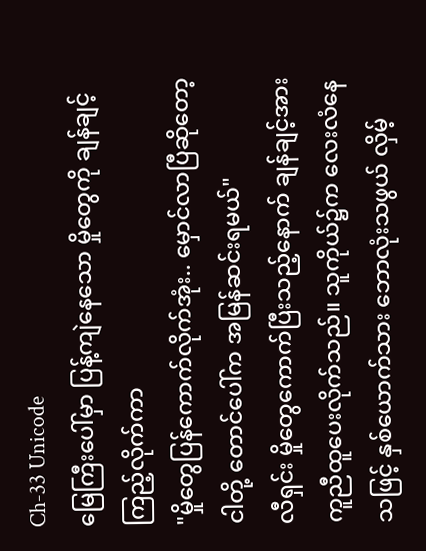Ch-33 Unicode
မြေကြီးပေါ်မှာ ပြန့်ကျဲနေသော မှိုတွေကို ချန်ချင့် ကြည့်လိုက်ကာ
"မှိုတွေပြန်ကောက်လိုက်အုံး.. မှောင်လာပြီဆိုတော့ ငါတို့ တောင်ပေါ်က အမြန်ဆင်းရမယ်"
လီရှင်း မှိုတွေကောက်ပြီးသည့်နောက် ချန်ချင့်အား ကူညီထူပေးလိုက်သည်။ သူကိုယ်၌က လေးလံနေသဖြင့် နှစ်ယောက်သား ဘောလုံးသဖွယ် လှိမ့်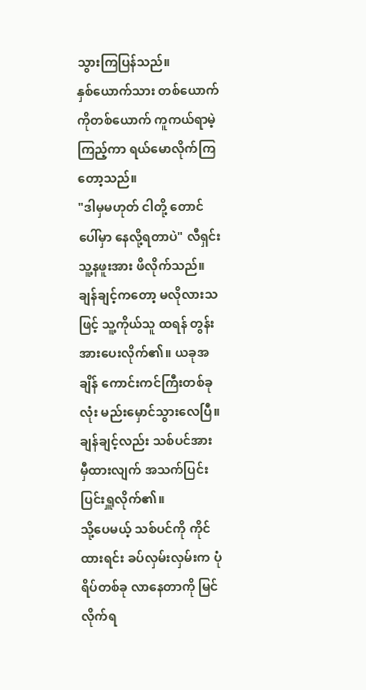သွားကြပြန်သည်။
နှစ်ယောက်သား တစ်ယောက်ကိုတစ်ယောက် ကူကယ်ရာမဲ့ကြည့်ကာ ရယ်မောလိုက်ကြတော့သည်။
"ဒါမှမဟုတ် ငါတို့ တောင်ပေါ်မှာ နေလို့ရတာပဲ" လီရှင်း သူ့နဖူးအား ဖိလိုက်သည်။
ချန်ချင့်ကတော့ မလိုလားသဖြင့် သူ့ကိုယ်သူ ထရန် တွန်းအားပေးလိုက်၏။ ယခုအချိန် ကောင်းကင်ကြီးတစ်ခုလုံး မည်းမှောင်သွားလေပြီ။
ချန်ချင့်လည်း သစ်ပင်အား မှီထားလျက် အသက်ပြင်းပြင်းရှူလိုက်၏။
သို့ပေမယ့် သစ်ပင်ကို ကိုင်ထားရင်း ခပ်လှမ်းလှမ်းက ပုံရိပ်တစ်ခု လာနေတာကို မြင်လိုက်ရ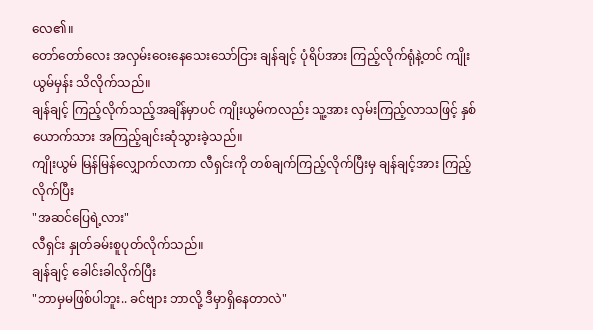လေ၏။
တော်တော်လေး အလှမ်းဝေးနေသေးသော်ငြား ချန်ချင့် ပုံရိပ်အား ကြည့်လိုက်ရုံနဲ့တင် ကျိုးယွမ်မှန်း သိလိုက်သည်။
ချန်ချင့် ကြည့်လိုက်သည့်အချိန်မှာပင် ကျိုးယွမ်ကလည်း သူ့အား လှမ်းကြည့်လာသဖြင့် နှစ်ယောက်သား အကြည့်ချင်းဆုံသွားခဲ့သည်။
ကျိုးယွမ် မြန်မြန်လျှောက်လာကာ လီရှင်းကို တစ်ချက်ကြည့်လိုက်ပြီးမှ ချန်ချင့်အား ကြည့်လိုက်ပြီး
"အဆင်ပြေရဲ့လား"
လီရှင်း နှုတ်ခမ်းစူပုတ်လိုက်သည်။
ချန်ချင့် ခေါင်းခါလိုက်ပြီး
"ဘာမှမဖြစ်ပါဘူး.. ခင်ဗျား ဘာလို့ ဒီမှာရှိနေတာလဲ"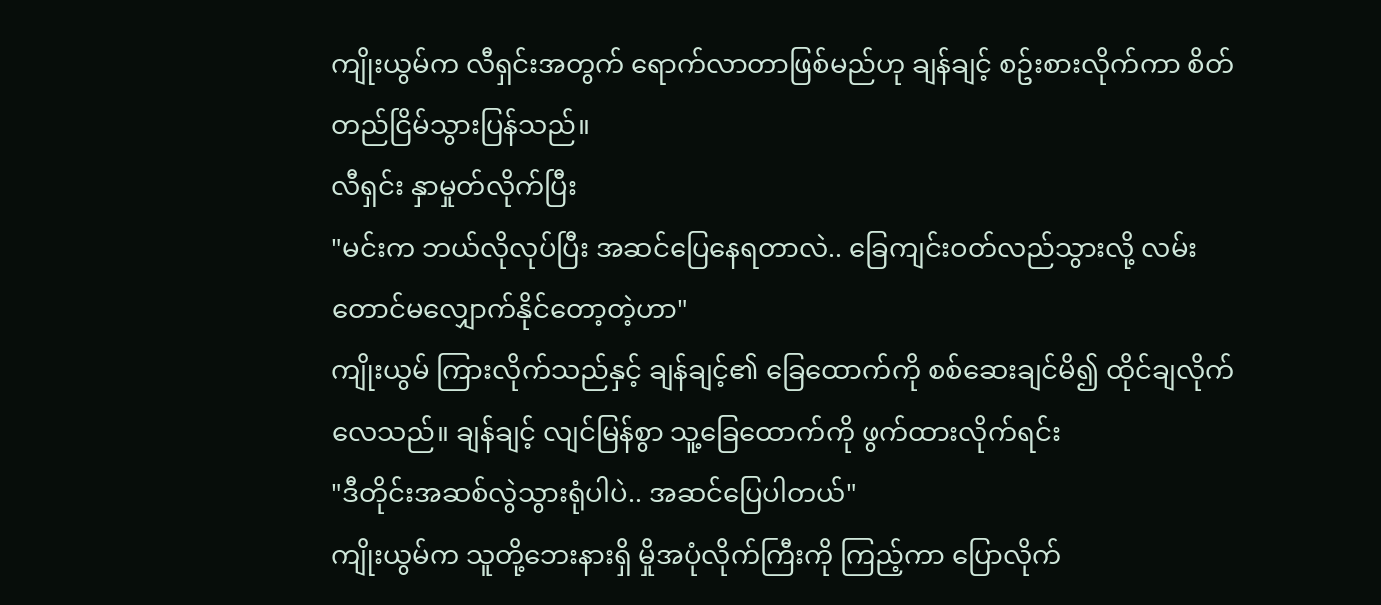ကျိုးယွမ်က လီရှင်းအတွက် ရောက်လာတာဖြစ်မည်ဟု ချန်ချင့် စဥ်းစားလိုက်ကာ စိတ်တည်ငြိမ်သွားပြန်သည်။
လီရှင်း နှာမှုတ်လိုက်ပြီး
"မင်းက ဘယ်လိုလုပ်ပြီး အဆင်ပြေနေရတာလဲ.. ခြေကျင်းဝတ်လည်သွားလို့ လမ်းတောင်မလျှောက်နိုင်တော့တဲ့ဟာ"
ကျိုးယွမ် ကြားလိုက်သည်နှင့် ချန်ချင့်၏ ခြေထောက်ကို စစ်ဆေးချင်မိ၍ ထိုင်ချလိုက်လေသည်။ ချန်ချင့် လျင်မြန်စွာ သူ့ခြေထောက်ကို ဖွက်ထားလိုက်ရင်း
"ဒီတိုင်းအဆစ်လွဲသွားရုံပါပဲ.. အဆင်ပြေပါတယ်"
ကျိုးယွမ်က သူတို့ဘေးနားရှိ မှိုအပုံလိုက်ကြီးကို ကြည့်ကာ ပြောလိုက်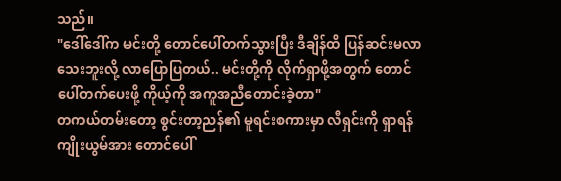သည်။
"ဒေါ်ဒေါ်က မင်းတို့ တောင်ပေါ်တက်သွားပြီး ဒီချိန်ထိ ပြန်ဆင်းမလာသေးဘူးလို့ လာပြောပြတယ်.. မင်းတို့ကို လိုက်ရှာဖို့အတွက် တောင်ပေါ်တက်ပေးဖို့ ကိုယ့်ကို အကူအညီတောင်းခဲ့တာ"
တကယ်တမ်းတော့ စွင်းတာ့ညန်၏ မူရင်းစကားမှာ လီရှင်းကို ရှာရန် ကျိုးယွမ်အား တောင်ပေါ်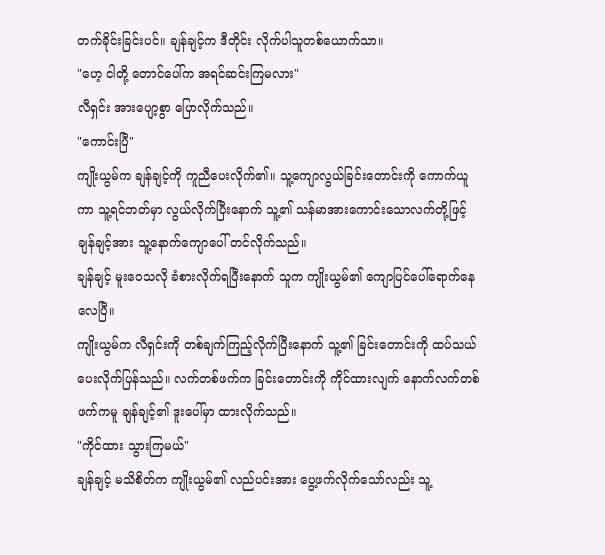တက်ခိုင်းခြင်းပင်။ ချန်ချင့်က ဒီတိုင်း လိုက်ပါသူတစ်ယောက်သာ။
"ဟေ့ ငါတို့ တောင်ပေါ်က အရင်ဆင်းကြမလား"
လီရှင်း အားပျော့စွာ ပြောလိုက်သည်။
"ကောင်းပြီ"
ကျိုးယွမ်က ချန်ချင့်ကို ကူညီပေးလိုက်၏။ သူ့ကျောလွယ်ခြင်းတောင်းကို ကောက်ယူကာ သူ့ရင်ဘတ်မှာ လွယ်လိုက်ပြီးနောက် သူ့၏ သန်မာအားကောင်းသောလက်တို့ဖြင့် ချန်ချင့်အား သူ့နောက်ကျောပေါ် တင်လိုက်သည်။
ချန်ချင့် မူးဝေသလို ခံစားလိုက်ရပြီးနောက် သူက ကျိုးယွမ်၏ ကျောပြင်ပေါ်ရောက်နေလေပြီ။
ကျိုးယွမ်က လီရှင်းကို တစ်ချက်ကြည့်လိုက်ပြီးနောက် သူ့၏ ခြင်းတောင်းကို ထပ်သယ်ပေးလိုက်ပြန်သည်။ လက်တစ်ဖက်က ခြင်းတောင်းကို ကိုင်ထားလျက် နောက်လက်တစ်ဖက်ကမူ ချန်ချင့်၏ ဒူးပေါ်မှာ ထားလိုက်သည်။
"ကိုင်ထား သွားကြမယ်"
ချန်ချင့် မသိစိတ်က ကျိုးယွမ်၏ လည်ပင်းအား ပွေ့ဖက်လိုက်သော်လည်း သူ့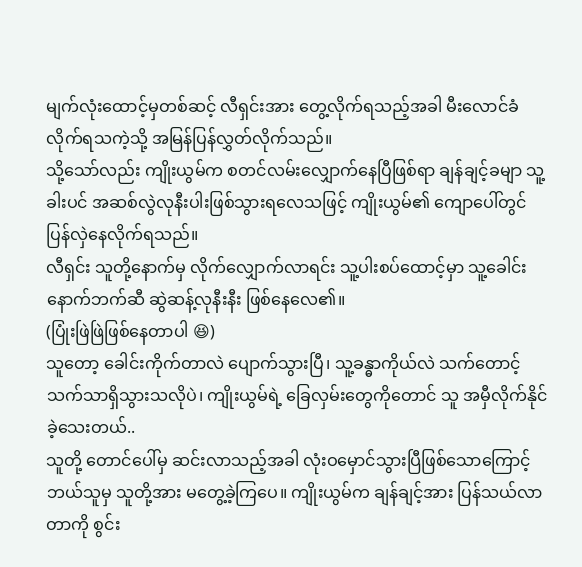မျက်လုံးထောင့်မှတစ်ဆင့် လီရှင်းအား တွေ့လိုက်ရသည့်အခါ မီးလောင်ခံလိုက်ရသကဲ့သို့ အမြန်ပြန်လွှတ်လိုက်သည်။
သို့သော်လည်း ကျိုးယွမ်က စတင်လမ်းလျှောက်နေပြီဖြစ်ရာ ချန်ချင့်ခမျာ သူ့ခါးပင် အဆစ်လွဲလုနီးပါးဖြစ်သွားရလေသဖြင့် ကျိုးယွမ်၏ ကျောပေါ်တွင် ပြန်လှဲနေလိုက်ရသည်။
လီရှင်း သူတို့နောက်မှ လိုက်လျှောက်လာရင်း သူ့ပါးစပ်ထောင့်မှာ သူ့ခေါင်းနောက်ဘက်ဆီ ဆွဲဆန့်လုနီးနီး ဖြစ်နေလေ၏။
(ပြုံးဖြဲဖြဲဖြစ်နေတာပါ 😆)
သူတော့ ခေါင်းကိုက်တာလဲ ပျောက်သွားပြီ၊ သူ့ခန္ဓာကိုယ်လဲ သက်တောင့်သက်သာရှိသွားသလိုပဲ၊ ကျိုးယွမ်ရဲ့ ခြေလှမ်းတွေကိုတောင် သူ အမှီလိုက်နိုင်ခဲ့သေးတယ်..
သူတို့ တောင်ပေါ်မှ ဆင်းလာသည့်အခါ လုံးဝမှောင်သွားပြီဖြစ်သောကြောင့် ဘယ်သူမှ သူတို့အား မတွေ့ခဲ့ကြပေ။ ကျိုးယွမ်က ချန်ချင့်အား ပြန်သယ်လာတာကို စွင်း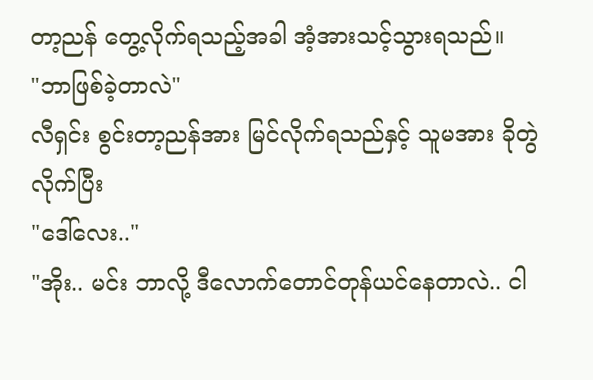တာ့ညန် တွေ့လိုက်ရသည့်အခါ အံ့အားသင့်သွားရသည်။
"ဘာဖြစ်ခဲ့တာလဲ"
လီရှင်း စွင်းတာ့ညန်အား မြင်လိုက်ရသည်နှင့် သူမအား ခိုတွဲလိုက်ပြီး
"ဒေါ်လေး.."
"အိုး.. မင်း ဘာလို့ ဒီလောက်တောင်တုန်ယင်နေတာလဲ.. ငါ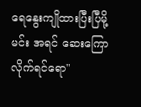ရေနွေးကျိုထားပြီးပြီမို့ မင်း အရင် ဆေးကြောလိုက်ရင်ရော"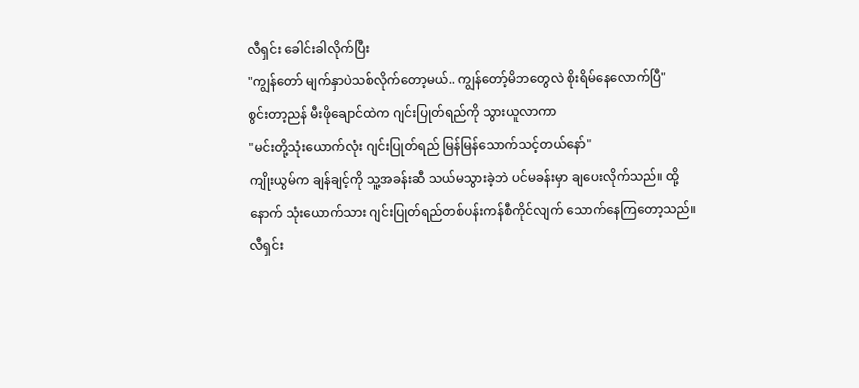လီရှင်း ခေါင်းခါလိုက်ပြီး
"ကျွန်တော် မျက်နှာပဲသစ်လိုက်တော့မယ်.. ကျွန်တော့်မိဘတွေလဲ စိုးရိမ်နေလောက်ပြီ"
စွင်းတာ့ညန် မီးဖိုချောင်ထဲက ဂျင်းပြုတ်ရည်ကို သွားယူလာကာ
"မင်းတို့သုံးယောက်လုံး ဂျင်းပြုတ်ရည် မြန်မြန်သောက်သင့်တယ်နော်"
ကျိုးယွမ်က ချန်ချင့်ကို သူ့အခန်းဆီ သယ်မသွားခဲ့ဘဲ ပင်မခန်းမှာ ချပေးလိုက်သည်။ ထို့နောက် သုံးယောက်သား ဂျင်းပြုတ်ရည်တစ်ပန်းကန်စီကိုင်လျက် သောက်နေကြတော့သည်။
လီရှင်း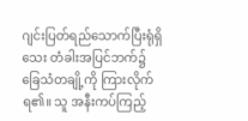ဂျင်းပြတ်ရည်သောက်ပြီးရုံရှိသေး တံခါးအပြင်ဘက်၌ ခြေသံတချို့ကို ကြားလိုက်ရ၏။ သူ အနီးကပ်ကြည့်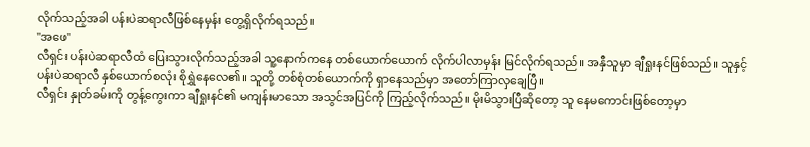လိုက်သည့်အခါ ပန်းပဲဆရာလီဖြစ်နေမှန်း တွေ့ရှိလိုက်ရသည်။
"အဖေ"
လီရှင်း ပန်းပဲဆရာလီထံ ပြေးသွားလိုက်သည့်အခါ သူ့နောက်ကနေ တစ်ယောက်ယောက် လိုက်ပါလာမှန်း မြင်လိုက်ရသည်။ အနှီသူမှာ ချီရှုးနင်ဖြစ်သည်။ သူနှင့် ပန်းပဲဆရာလီ နှစ်ယောက်စလုံး စိုရွှဲနေလေ၏။ သူတို့ တစ်စုံတစ်ယောက်ကို ရှာနေသည်မှာ အတော်ကြာလှချေပြီ။
လီရှင်း နှုတ်ခမ်းကို တွန့်ကွေးကာ ချီရှုးနင်၏ မကျန်းမာသော အသွင်အပြင်ကို ကြည့်လိုက်သည်။ မိုးမိသွားပြီဆိုတော့ သူ နေမကောင်းဖြစ်တော့မှာ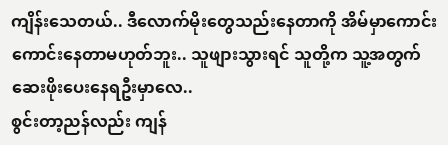ကျိန်းသေတယ်.. ဒီလောက်မိုးတွေသည်းနေတာကို အိမ်မှာကောင်းကောင်းနေတာမဟုတ်ဘူး.. သူဖျားသွားရင် သူတို့က သူ့အတွက် ဆေးဖိုးပေးနေရဦးမှာလေ..
စွင်းတာ့ညန်လည်း ကျန်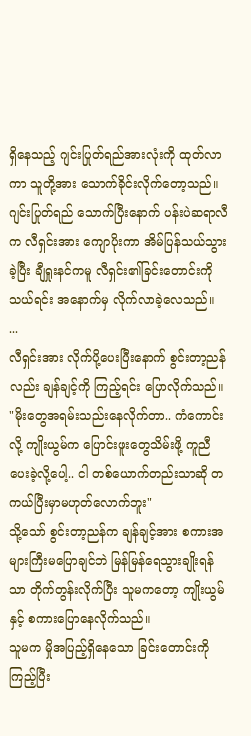ရှိနေသည့် ဂျင်းပြုတ်ရည်အားလုံးကို ထုတ်လာကာ သူတို့အား သောက်ခိုင်းလိုက်တော့သည်။
ဂျင်းပြုတ်ရည် သောက်ပြီးနောက် ပန်းပဲဆရာလီက လီရှင်းအား ကျောပိုးကာ အိမ်ပြန်သယ်သွားခဲ့ပြီး ချီရှုးနင်ကမူ လီရှင်း၏ခြင်းတောင်းကို သယ်ရင်း အနောက်မှ လိုက်လာခဲ့လေသည်။
...
လီရှင်းအား လိုက်ပို့ပေးပြီးနောက် စွင်းတာ့ညန်လည်း ချန်ချင့်ကို ကြည့်ရင်း ပြောလိုက်သည်။
"မိုးတွေအရမ်းသည်းနေလိုက်တာ.. ကံကောင်းလို့ ကျိုးယွမ်က ပြောင်းဖူးတွေသိမ်းဖို့ ကူညီပေးခဲ့လို့ပေါ့.. ငါ တစ်ယောက်တည်းသာဆို တကယ်ပြီးမှာမဟုတ်လောက်ဘူး"
သို့သော် စွင်းတာ့ညန်က ချန်ချင့်အား စကားအများကြီးမပြောချင်ဘဲ မြန်မြန်ရေသွားချိုးရန်သာ တိုက်တွန်းလိုက်ပြီး သူမကတော့ ကျိုးယွမ်နှင့် စကားပြောနေလိုက်သည်။
သူမက မှိုအပြည့်ရှိနေသော ခြင်းတောင်းကို ကြည့်ပြီး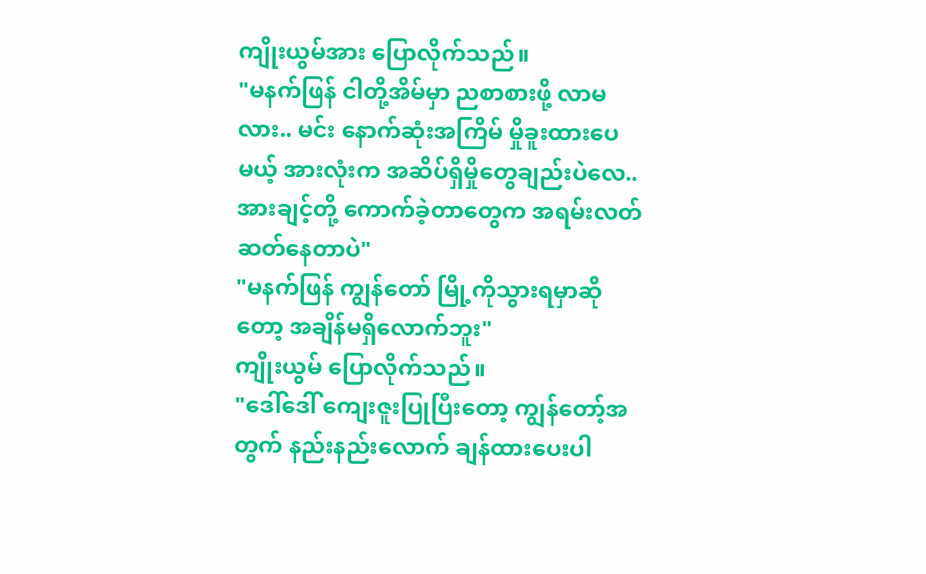ကျိုးယွမ်အား ပြောလိုက်သည်။
"မနက်ဖြန် ငါတို့အိမ်မှာ ညစာစားဖို့ လာမလား.. မင်း နောက်ဆုံးအကြိမ် မှိုခူးထားပေမယ့် အားလုံးက အဆိပ်ရှိမှိုတွေချည်းပဲလေ.. အားချင့်တို့ ကောက်ခဲ့တာတွေက အရမ်းလတ်ဆတ်နေတာပဲ"
"မနက်ဖြန် ကျွန်တော် မြို့ကိုသွားရမှာဆိုတော့ အချိန်မရှိလောက်ဘူး"
ကျိုးယွမ် ပြောလိုက်သည်။
"ဒေါ်ဒေါ် ကျေးဇူးပြုပြီးတော့ ကျွန်တော့်အတွက် နည်းနည်းလောက် ချန်ထားပေးပါ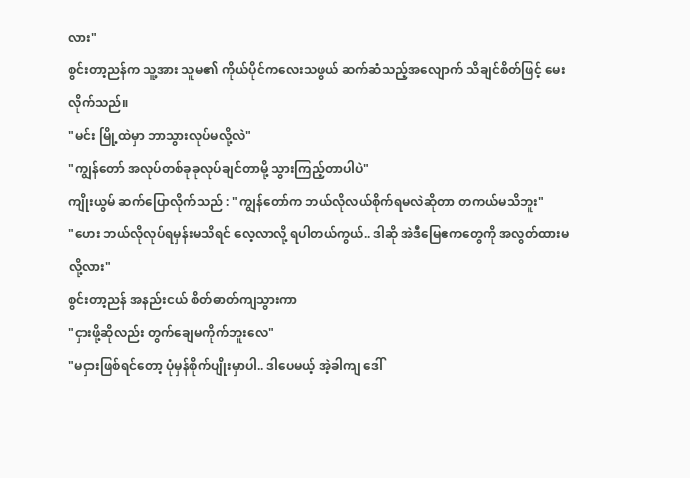လား"
စွင်းတာ့ညန်က သူ့အား သူမ၏ ကိုယ်ပိုင်ကလေးသဖွယ် ဆက်ဆံသည့်အလျောက် သိချင်စိတ်ဖြင့် မေးလိုက်သည်။
"မင်း မြို့ထဲမှာ ဘာသွားလုပ်မလို့လဲ"
"ကျွန်တော် အလုပ်တစ်ခုခုလုပ်ချင်တာမို့ သွားကြည့်တာပါပဲ"
ကျိုးယွမ် ဆက်ပြောလိုက်သည် : "ကျွန်တော်က ဘယ်လိုလယ်စိုက်ရမလဲဆိုတာ တကယ်မသိဘူး"
"ဟေး ဘယ်လိုလုပ်ရမှန်းမသိရင် လေ့လာလို့ ရပါတယ်ကွယ်.. ဒါဆို အဲဒီမြေဧကတွေကို အလွတ်ထားမလို့လား"
စွင်းတာ့ညန် အနည်းငယ် စိတ်ဓာတ်ကျသွားကာ
"ငှားဖို့ဆိုလည်း တွက်ချေမကိုက်ဘူးလေ"
"မငှားဖြစ်ရင်တော့ ပုံမှန်စိုက်ပျိုးမှာပါ.. ဒါပေမယ့် အဲ့ခါကျ ဒေါ်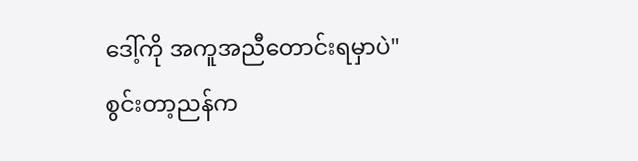ဒေါ့်ကို အကူအညီတောင်းရမှာပဲ"
စွင်းတာ့ညန်က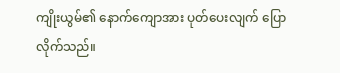ကျိုးယွမ်၏ နောက်ကျောအား ပုတ်ပေးလျက် ပြောလိုက်သည်။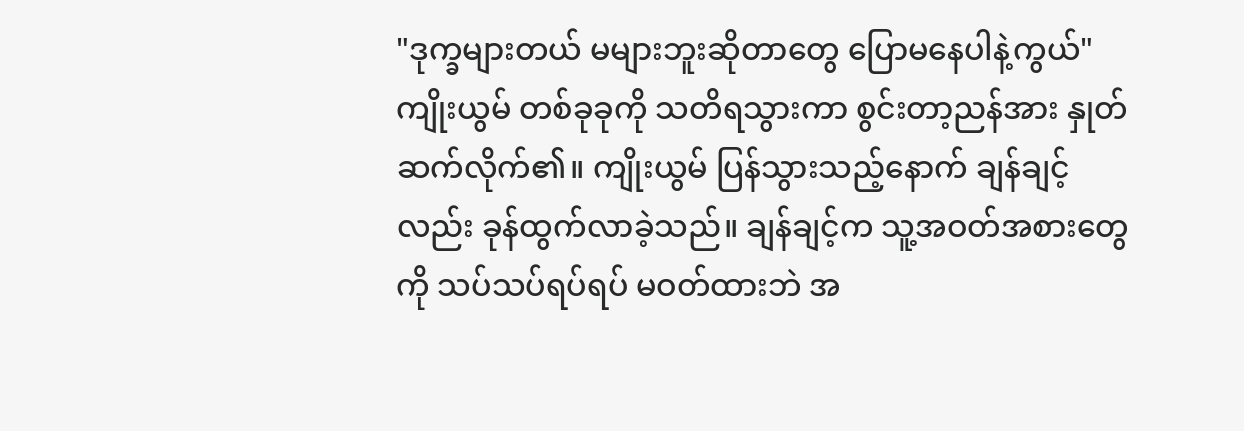"ဒုက္ခများတယ် မများဘူးဆိုတာတွေ ပြောမနေပါနဲ့ကွယ်"
ကျိုးယွမ် တစ်ခုခုကို သတိရသွားကာ စွင်းတာ့ညန်အား နှုတ်ဆက်လိုက်၏။ ကျိုးယွမ် ပြန်သွားသည့်နောက် ချန်ချင့်လည်း ခုန်ထွက်လာခဲ့သည်။ ချန်ချင့်က သူ့အဝတ်အစားတွေကို သပ်သပ်ရပ်ရပ် မဝတ်ထားဘဲ အ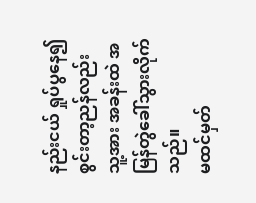နည်းငယ် ရှုပ်ပွနေ၍ စွင်းတာ့ညန်လည်း သူ့အား အခန်းထဲ အမြန်တွဲခေါ်သွားလိုက်သည်။
မထင်မှတ်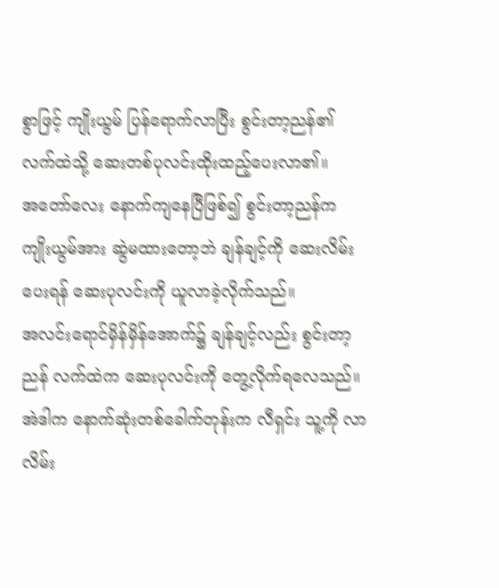စွာဖြင့် ကျိုးယွမ် ပြန်ရောက်လာပြီး စွင်းတာ့ညန်၏ လက်ထဲသို့ ဆေးတစ်ပုလင်းထိုးထည့်ပေးလာ၏။
အတော်လေး နောက်ကျနေပြီဖြစ်၍ စွင်းတာ့ညန်က ကျိုးယွမ်အား ဆွဲမထားတော့ဘဲ ချန်ချင့်ကို ဆေးလိမ်းပေးရန် ဆေးပုလင်းကို ယူလာခဲ့လိုက်သည်။
အလင်းရောင်မှိန်မှိန်အောက်၌ ချန်ချင့်လည်း စွင်းတာ့ညန် လက်ထဲက ဆေးပုလင်းကို တွေ့လိုက်ရလေသည်။ အဲဒါက နောက်ဆုံးတစ်ခေါက်တုန်းက လီရှင်း သူ့ကို လာလိမ်း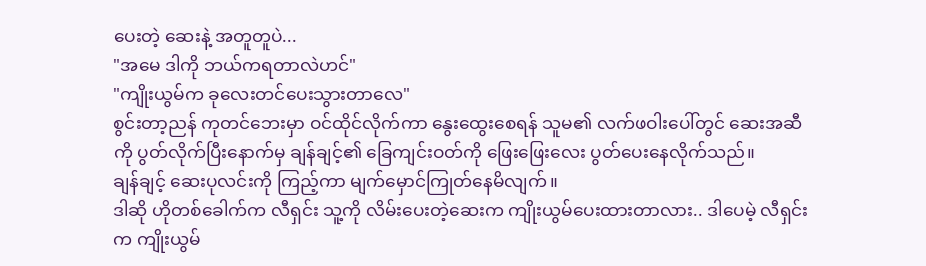ပေးတဲ့ ဆေးနဲ့ အတူတူပဲ...
"အမေ ဒါကို ဘယ်ကရတာလဲဟင်"
"ကျိုးယွမ်က ခုလေးတင်ပေးသွားတာလေ"
စွင်းတာ့ညန် ကုတင်ဘေးမှာ ဝင်ထိုင်လိုက်ကာ နွေးထွေးစေရန် သူမ၏ လက်ဖဝါးပေါ်တွင် ဆေးအဆီကို ပွတ်လိုက်ပြီးနောက်မှ ချန်ချင့်၏ ခြေကျင်းဝတ်ကို ဖြေးဖြေးလေး ပွတ်ပေးနေလိုက်သည်။
ချန်ချင့် ဆေးပုလင်းကို ကြည့်ကာ မျက်မှောင်ကြုတ်နေမိလျက်။
ဒါဆို ဟိုတစ်ခေါက်က လီရှင်း သူ့ကို လိမ်းပေးတဲ့ဆေးက ကျိုးယွမ်ပေးထားတာလား.. ဒါပေမဲ့ လီရှင်းက ကျိုးယွမ်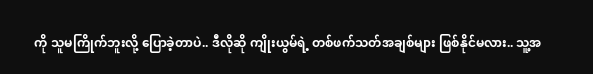ကို သူမကြိုက်ဘူးလို့ ပြောခဲ့တာပဲ.. ဒီလိုဆို ကျိုးယွမ်ရဲ့ တစ်ဖက်သတ်အချစ်များ ဖြစ်နိုင်မလား.. သူ့အ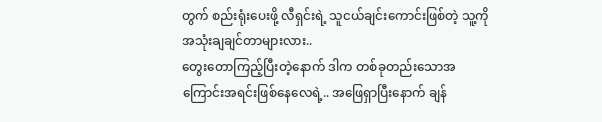တွက် စည်းရုံးပေးဖို့ လီရှင်းရဲ့ သူငယ်ချင်းကောင်းဖြစ်တဲ့ သူ့ကို အသုံးချချင်တာများလား..
တွေးတောကြည့်ပြီးတဲ့နောက် ဒါက တစ်ခုတည်းသောအကြောင်းအရင်းဖြစ်နေလေရဲ့.. အဖြေရှာပြီးနောက် ချန်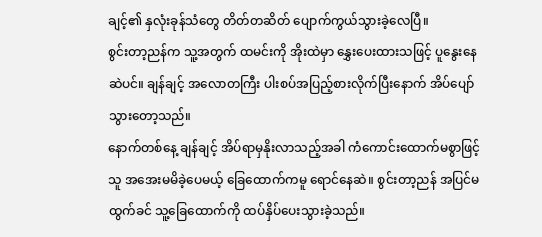ချင့်၏ နှလုံးခုန်သံတွေ တိတ်တဆိတ် ပျောက်ကွယ်သွားခဲ့လေပြီ။
စွင်းတာ့ညန်က သူ့အတွက် ထမင်းကို အိုးထဲမှာ နွှေးပေးထားသဖြင့် ပူနွေးနေဆဲပင်။ ချန်ချင့် အလောတကြီး ပါးစပ်အပြည့်စားလိုက်ပြီးနောက် အိပ်ပျော်သွားတော့သည်။
နောက်တစ်နေ့ ချန်ချင့် အိပ်ရာမှနိုးလာသည့်အခါ ကံကောင်းထောက်မစွာဖြင့် သူ အအေးမမိခဲ့ပေမယ့် ခြေထောက်ကမူ ရောင်နေဆဲ။ စွင်းတာ့ညန် အပြင်မထွက်ခင် သူ့ခြေထောက်ကို ထပ်နှိပ်ပေးသွားခဲ့သည်။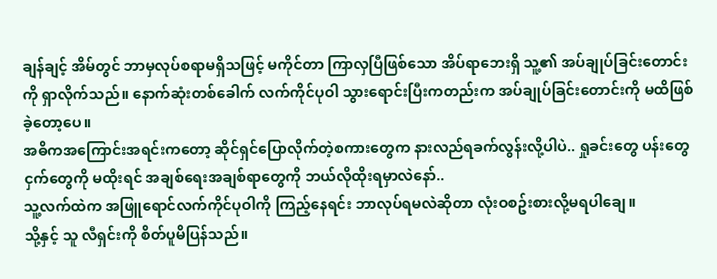ချန်ချင့် အိမ်တွင် ဘာမှလုပ်စရာမရှိသဖြင့် မကိုင်တာ ကြာလှပြီဖြစ်သော အိပ်ရာဘေးရှိ သူ့၏ အပ်ချုပ်ခြင်းတောင်းကို ရှာလိုက်သည်။ နောက်ဆုံးတစ်ခေါက် လက်ကိုင်ပုဝါ သွားရောင်းပြီးကတည်းက အပ်ချုပ်ခြင်းတောင်းကို မထိဖြစ်ခဲ့တော့ပေ။
အဓိကအကြောင်းအရင်းကတော့ ဆိုင်ရှင်ပြောလိုက်တဲ့စကားတွေက နားလည်ရခက်လွန်းလို့ပါပဲ.. ရှုခင်းတွေ ပန်းတွေ ငှက်တွေကို မထိုးရင် အချစ်ရေးအချစ်ရာတွေကို ဘယ်လိုထိုးရမှာလဲနော်..
သူ့လက်ထဲက အဖြူရောင်လက်ကိုင်ပုဝါကို ကြည့်နေရင်း ဘာလုပ်ရမလဲဆိုတာ လုံးဝစဥ်းစားလို့မရပါချေ။
သို့နှင့် သူ လီရှင်းကို စိတ်ပူမိပြန်သည်။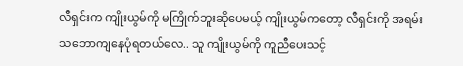လီရှင်းက ကျိုးယွမ်ကို မကြိုက်ဘူးဆိုပေမယ့် ကျိုးယွမ်ကတော့ လီရှင်းကို အရမ်းသဘောကျနေပုံရတယ်လေ.. သူ ကျိုးယွမ်ကို ကူညီပေးသင့်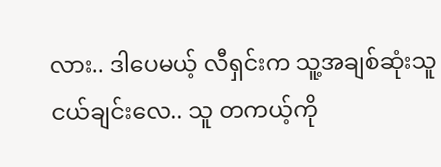လား.. ဒါပေမယ့် လီရှင်းက သူ့အချစ်ဆုံးသူငယ်ချင်းလေ.. သူ တကယ့်ကို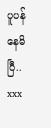ပူပန်နေမိပြီ..
xxx